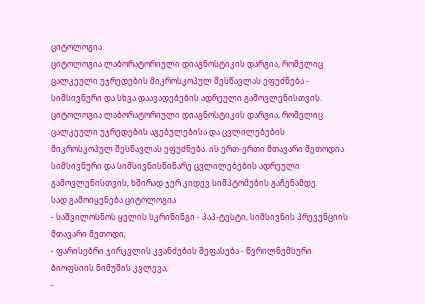ციტოლოგია
ციტოლოგია ლაბორატორიული დიაგნოსტიკის დარგია, რომელიც ცალკეული უჯრედების მიკროსკოპულ შესწავლას ეფუძნება - სიმსივნური და სხვა დაავადებების ადრეული გამოვლენისთვის.
ციტოლოგია ლაბორატორიული დიაგნოსტიკის დარგია, რომელიც ცალკეული უჯრედების აგებულებისა და ცვლილებების მიკროსკოპულ შესწავლას ეფუძნება. ის ერთ-ერთი მთავარი მეთოდია სიმსივნური და სიმსივნისწინარე ცვლილებების ადრეული გამოვლენისთვის, ხშირად ჯერ კიდევ სიმპტომების გაჩენამდე.
სად გამოიყენება ციტოლოგია
- საშვილოსნოს ყელის სკრინინგი - პაპ-ტესტი, სიმსივნის პრევენციის მთავარი მეთოდი;
- ფარისებრი ჯირკვლის კვანძების შეფასება - წვრილნემსური ბიოფსიის ნიმუშის კვლევა;
-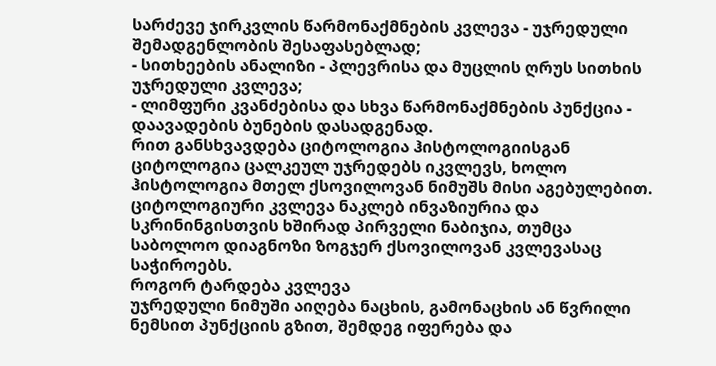სარძევე ჯირკვლის წარმონაქმნების კვლევა - უჯრედული შემადგენლობის შესაფასებლად;
- სითხეების ანალიზი - პლევრისა და მუცლის ღრუს სითხის უჯრედული კვლევა;
- ლიმფური კვანძებისა და სხვა წარმონაქმნების პუნქცია - დაავადების ბუნების დასადგენად.
რით განსხვავდება ციტოლოგია ჰისტოლოგიისგან
ციტოლოგია ცალკეულ უჯრედებს იკვლევს, ხოლო ჰისტოლოგია მთელ ქსოვილოვან ნიმუშს მისი აგებულებით. ციტოლოგიური კვლევა ნაკლებ ინვაზიურია და სკრინინგისთვის ხშირად პირველი ნაბიჯია, თუმცა საბოლოო დიაგნოზი ზოგჯერ ქსოვილოვან კვლევასაც საჭიროებს.
როგორ ტარდება კვლევა
უჯრედული ნიმუში აიღება ნაცხის, გამონაცხის ან წვრილი ნემსით პუნქციის გზით, შემდეგ იფერება და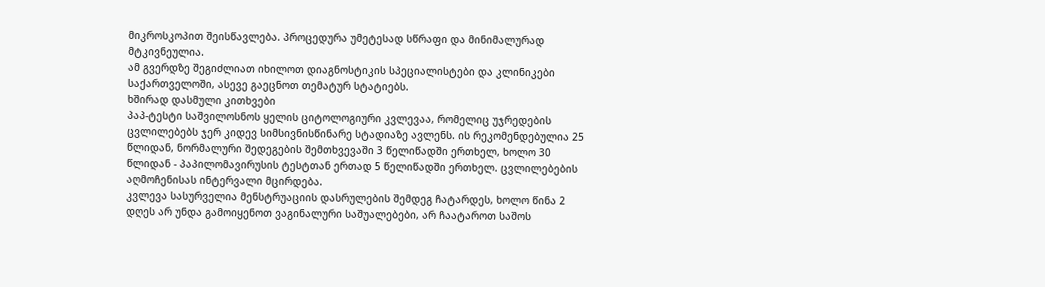მიკროსკოპით შეისწავლება. პროცედურა უმეტესად სწრაფი და მინიმალურად მტკივნეულია.
ამ გვერდზე შეგიძლიათ იხილოთ დიაგნოსტიკის სპეციალისტები და კლინიკები საქართველოში, ასევე გაეცნოთ თემატურ სტატიებს.
ხშირად დასმული კითხვები
პაპ-ტესტი საშვილოსნოს ყელის ციტოლოგიური კვლევაა, რომელიც უჯრედების ცვლილებებს ჯერ კიდევ სიმსივნისწინარე სტადიაზე ავლენს. ის რეკომენდებულია 25 წლიდან, ნორმალური შედეგების შემთხვევაში 3 წელიწადში ერთხელ, ხოლო 30 წლიდან - პაპილომავირუსის ტესტთან ერთად 5 წელიწადში ერთხელ. ცვლილებების აღმოჩენისას ინტერვალი მცირდება.
კვლევა სასურველია მენსტრუაციის დასრულების შემდეგ ჩატარდეს, ხოლო წინა 2 დღეს არ უნდა გამოიყენოთ ვაგინალური საშუალებები, არ ჩაატაროთ საშოს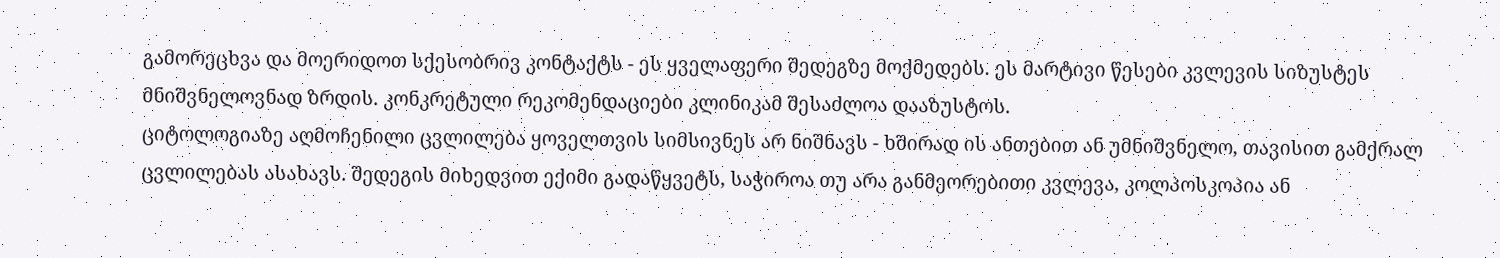გამორეცხვა და მოერიდოთ სქესობრივ კონტაქტს - ეს ყველაფერი შედეგზე მოქმედებს. ეს მარტივი წესები კვლევის სიზუსტეს მნიშვნელოვნად ზრდის. კონკრეტული რეკომენდაციები კლინიკამ შესაძლოა დააზუსტოს.
ციტოლოგიაზე აღმოჩენილი ცვლილება ყოველთვის სიმსივნეს არ ნიშნავს - ხშირად ის ანთებით ან უმნიშვნელო, თავისით გამქრალ ცვლილებას ასახავს. შედეგის მიხედვით ექიმი გადაწყვეტს, საჭიროა თუ არა განმეორებითი კვლევა, კოლპოსკოპია ან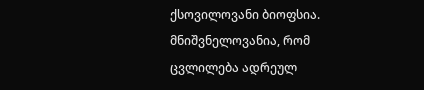ქსოვილოვანი ბიოფსია. მნიშვნელოვანია, რომ ცვლილება ადრეულ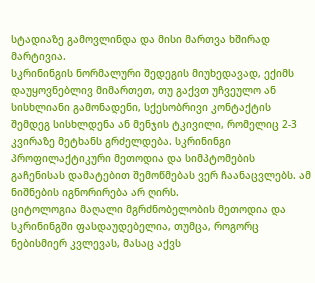სტადიაზე გამოვლინდა და მისი მართვა ხშირად მარტივია.
სკრინინგის ნორმალური შედეგის მიუხედავად, ექიმს დაუყოვნებლივ მიმართეთ, თუ გაქვთ უჩვეულო ან სისხლიანი გამონადენი, სქესობრივი კონტაქტის შემდეგ სისხლდენა ან მენჯის ტკივილი, რომელიც 2-3 კვირაზე მეტხანს გრძელდება. სკრინინგი პროფილაქტიკური მეთოდია და სიმპტომების გაჩენისას დამატებით შემოწმებას ვერ ჩაანაცვლებს. ამ ნიშნების იგნორირება არ ღირს.
ციტოლოგია მაღალი მგრძნობელობის მეთოდია და სკრინინგში ფასდაუდებელია, თუმცა, როგორც ნებისმიერ კვლევას, მასაც აქვს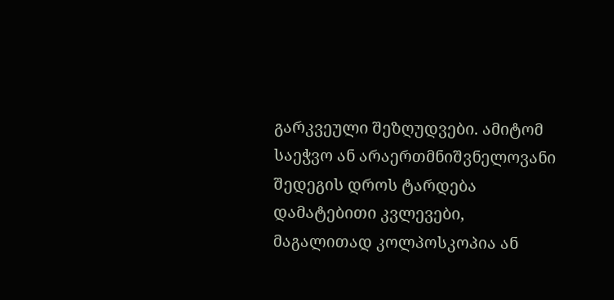გარკვეული შეზღუდვები. ამიტომ საეჭვო ან არაერთმნიშვნელოვანი შედეგის დროს ტარდება დამატებითი კვლევები, მაგალითად კოლპოსკოპია ან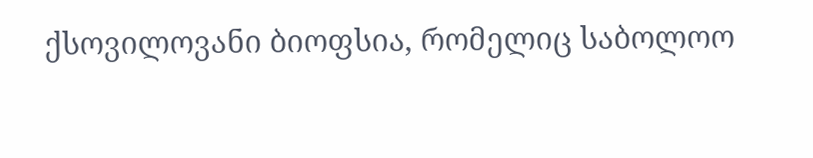ქსოვილოვანი ბიოფსია, რომელიც საბოლოო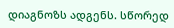დიაგნოზს ადგენს. სწორედ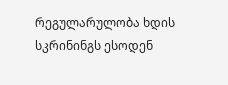რეგულარულობა ხდის სკრინინგს ესოდენ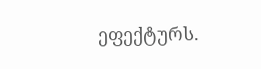ეფექტურს.